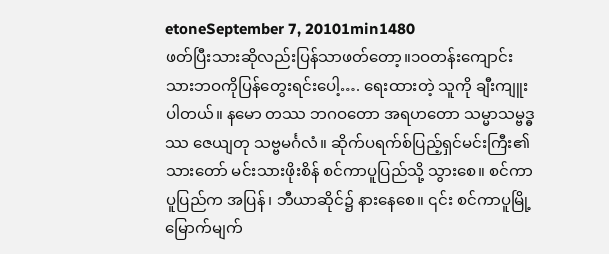etoneSeptember 7, 20101min1480
ဖတ်ပြီးသားဆိုလည်းပြန်သာဖတ်တော့။၁ဝတန်းကျောင်းသားဘဝကိုပြန်တွေးရင်းပေါ့…. ရေးထားတဲ့ သူကို ချီးကျူးပါတယ်။ နမော တဿ ဘဂဝတော အရဟတော သမ္မာသမ္ဗဒ္ဓဿ ဇေယျတု သဗ္ဗမင်္ဂလံ။ ဆိုက်ပရက်စ်ပြည့်ရှင်မင်းကြီး၏ သားတော် မင်းသားဖိုးစိန် စင်ကာပူပြည်သို့ သွားစေ။ စင်ကာပူပြည်က အပြန်၊ ဘီယာဆိုင်၌ နားနေစေ။ ၎င်း စင်ကာပူမြို့ မြောက်မျက်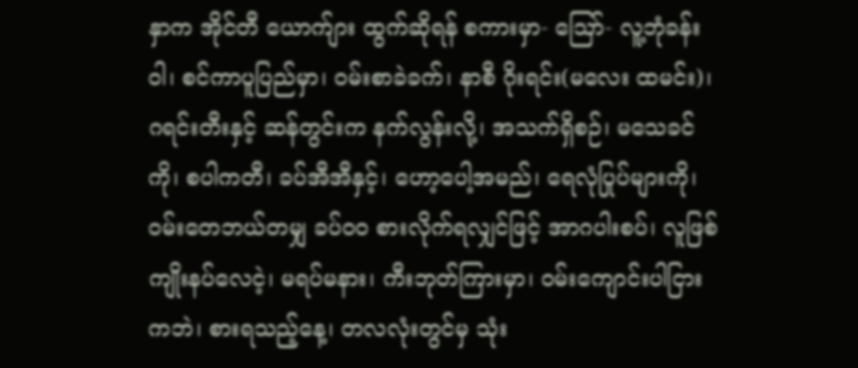နှာက အိုင်တီ ယောက်ျား ထွက်ဆိုရန် စကားမှာ- ဪ- လူ့ဘုံခန်းဝါ၊ စင်ကာပူပြည်မှာ၊ ဝမ်းစာခဲခက်၊ နာစီ ဂိုးရင်း(မလေး ထမင်း)၊ ဂရင်းတီးနှင့် ဆန်တွင်းက နက်လွန်းလို့၊ အသက်ရှိစဉ်၊ မသေခင်ကို၊ စပါကတီ၊ ခပ်အီအီနှင့်၊ ဟော့ပေါ့အမည်၊ ရေလုံပြုပ်များကို၊ ဝမ်းတေဘယ်တမျှ ခပ်ဝဝ စားလိုက်ရလျှင်ဖြင့် အာဂပါးစပ်၊ လူဖြစ်ကျိုးနပ်လေငဲ့၊ မရပ်မနား၊ ကီးဘုတ်ကြားမှာ၊ ဝမ်းကျောင်းပါငြားကဘဲ၊ စားရသည့်နေ့၊ တလလုံးတွင်မှ သုံး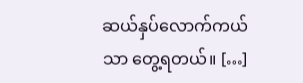ဆယ်နှပ်လောက်ကယ်သာ တွေ့ရတယ်။ […]